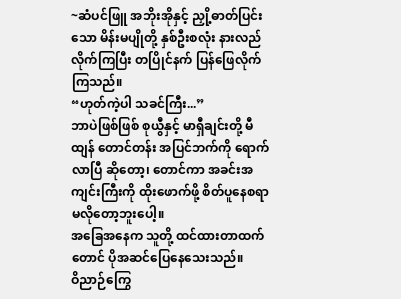~ဆံပင်ဖြူ အဘိုးအိုနှင့် ညှို့ဓာတ်ပြင်းသော မိန်းမပျိုတို့ နှစ်ဦးစလုံး နားလည်လိုက်ကြပြီး တပြိုင်နက် ပြန်ဖြေလိုက်ကြသည်။
“ဟုတ်ကဲ့ပါ သခင်ကြီး...”
ဘာပဲဖြစ်ဖြစ် စုယွီနှင့် မာရှီချင်းတို့ မီထျန် တောင်တန်း အပြင်ဘက်ကို ရောက်လာပြီ ဆိုတော့၊ တောင်ကာ အခင်းအကျင်းကြီးကို ထိုးဖောက်ဖို့ စိတ်ပူနေစရာ မလိုတော့ဘူးပေါ့။
အခြေအနေက သူတို့ ထင်ထားတာထက်တောင် ပိုအဆင်ပြေနေသေးသည်။
ဝိညာဉ်ကြွေ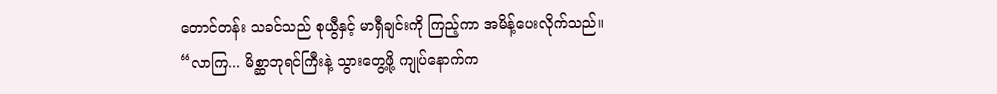တောင်တန်း သခင်သည် စုယွီနှင့် မာရှီချင်းကို ကြည့်ကာ အမိန့်ပေးလိုက်သည်။
“လာကြ... မိစ္ဆာဘုရင်ကြီးနဲ့ သွားတွေ့ဖို့ ကျုပ်နောက်က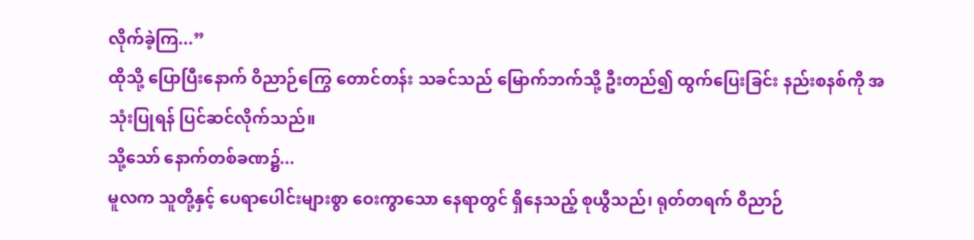လိုက်ခဲ့ကြ...”
ထိုသို့ ပြောပြီးနောက် ဝိညာဉ်ကြွေ တောင်တန်း သခင်သည် မြောက်ဘက်သို့ ဦးတည်၍ ထွက်ပြေးခြင်း နည်းစနစ်ကို အသုံးပြုရန် ပြင်ဆင်လိုက်သည်။
သို့သော် နောက်တစ်ခဏ၌...
မူလက သူတို့နှင့် ပေရာပေါင်းများစွာ ဝေးကွာသော နေရာတွင် ရှိနေသည့် စုယွီသည်၊ ရုတ်တရက် ဝိညာဉ်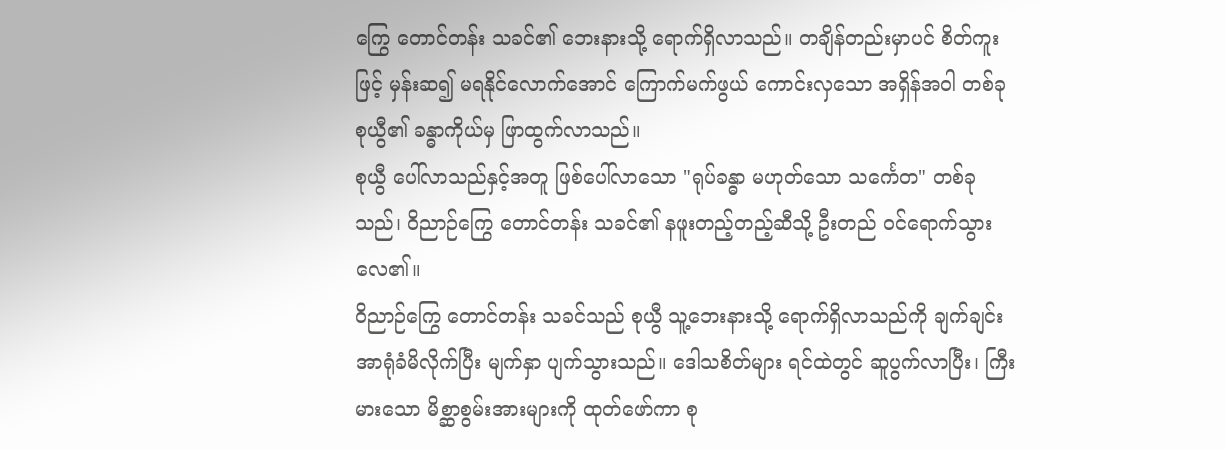ကြွေ တောင်တန်း သခင်၏ ဘေးနားသို့ ရောက်ရှိလာသည်။ တချိန်တည်းမှာပင် စိတ်ကူးဖြင့် မှန်းဆ၍ မရနိုင်လောက်အောင် ကြောက်မက်ဖွယ် ကောင်းလှသော အရှိန်အဝါ တစ်ခု စုယွီ၏ ခန္ဓာကိုယ်မှ ဖြာထွက်လာသည်။
စုယွီ ပေါ်လာသည်နှင့်အတူ ဖြစ်ပေါ်လာသော "ရုပ်ခန္ဓာ မဟုတ်သော သင်္ကေတ" တစ်ခုသည်၊ ဝိညာဉ်ကြွေ တောင်တန်း သခင်၏ နဖူးတည့်တည့်ဆီသို့ ဦးတည် ဝင်ရောက်သွားလေ၏။
ဝိညာဉ်ကြွေ တောင်တန်း သခင်သည် စုယွီ သူ့ဘေးနားသို့ ရောက်ရှိလာသည်ကို ချက်ချင်း အာရုံခံမိလိုက်ပြီး မျက်နှာ ပျက်သွားသည်။ ဒေါသစိတ်များ ရင်ထဲတွင် ဆူပွက်လာပြီး၊ ကြီးမားသော မိစ္ဆာစွမ်းအားများကို ထုတ်ဖော်ကာ စု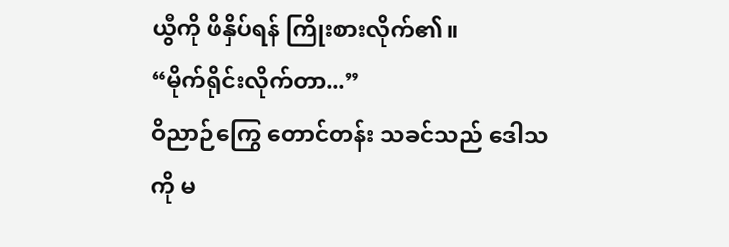ယွီကို ဖိနှိပ်ရန် ကြိုးစားလိုက်၏။
“မိုက်ရိုင်းလိုက်တာ...”
ဝိညာဉ်ကြွေ တောင်တန်း သခင်သည် ဒေါသကို မ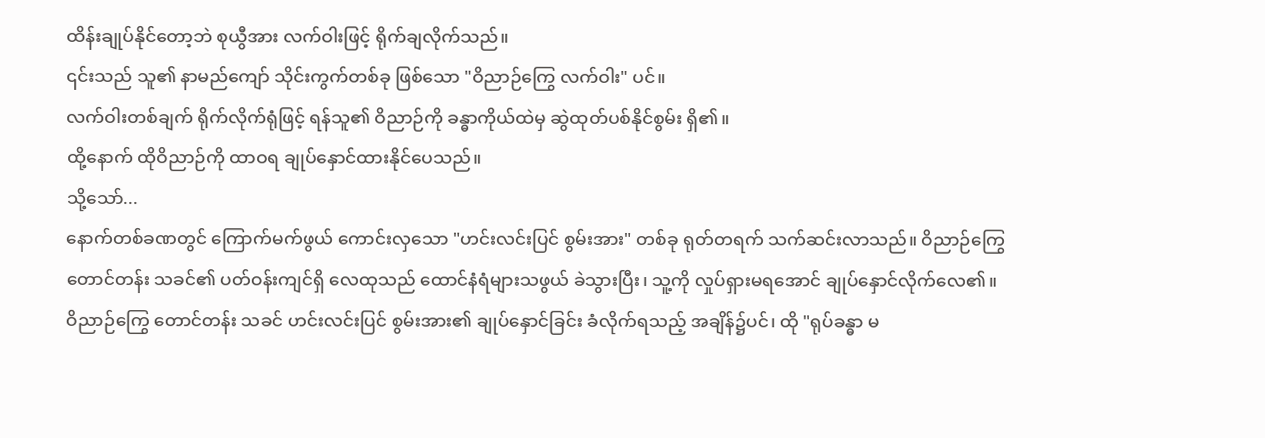ထိန်းချုပ်နိုင်တော့ဘဲ စုယွီအား လက်ဝါးဖြင့် ရိုက်ချလိုက်သည်။
၎င်းသည် သူ၏ နာမည်ကျော် သိုင်းကွက်တစ်ခု ဖြစ်သော "ဝိညာဉ်ကြွေ လက်ဝါး" ပင်။
လက်ဝါးတစ်ချက် ရိုက်လိုက်ရုံဖြင့် ရန်သူ၏ ဝိညာဉ်ကို ခန္ဓာကိုယ်ထဲမှ ဆွဲထုတ်ပစ်နိုင်စွမ်း ရှိ၏။
ထို့နောက် ထိုဝိညာဉ်ကို ထာဝရ ချုပ်နှောင်ထားနိုင်ပေသည်။
သို့သော်...
နောက်တစ်ခဏတွင် ကြောက်မက်ဖွယ် ကောင်းလှသော "ဟင်းလင်းပြင် စွမ်းအား" တစ်ခု ရုတ်တရက် သက်ဆင်းလာသည်။ ဝိညာဉ်ကြွေ တောင်တန်း သခင်၏ ပတ်ဝန်းကျင်ရှိ လေထုသည် ထောင်နံရံများသဖွယ် ခဲသွားပြီး၊ သူ့ကို လှုပ်ရှားမရအောင် ချုပ်နှောင်လိုက်လေ၏။
ဝိညာဉ်ကြွေ တောင်တန်း သခင် ဟင်းလင်းပြင် စွမ်းအား၏ ချုပ်နှောင်ခြင်း ခံလိုက်ရသည့် အချိန်၌ပင်၊ ထို "ရုပ်ခန္ဓာ မ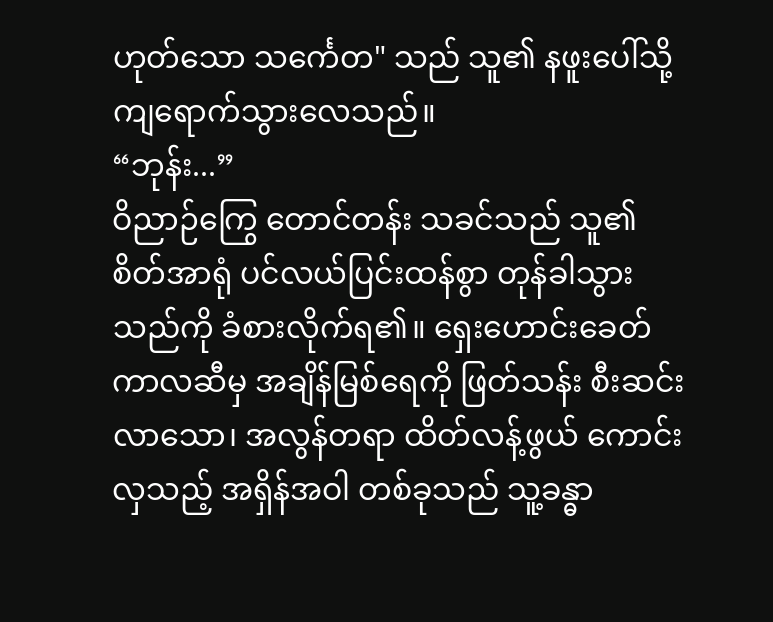ဟုတ်သော သင်္ကေတ" သည် သူ၏ နဖူးပေါ်သို့ ကျရောက်သွားလေသည်။
“ဘုန်း...”
ဝိညာဉ်ကြွေ တောင်တန်း သခင်သည် သူ၏ စိတ်အာရုံ ပင်လယ်ပြင်းထန်စွာ တုန်ခါသွားသည်ကို ခံစားလိုက်ရ၏။ ရှေးဟောင်းခေတ် ကာလဆီမှ အချိန်မြစ်ရေကို ဖြတ်သန်း စီးဆင်းလာသော၊ အလွန်တရာ ထိတ်လန့်ဖွယ် ကောင်းလှသည့် အရှိန်အဝါ တစ်ခုသည် သူ့ခန္ဓာ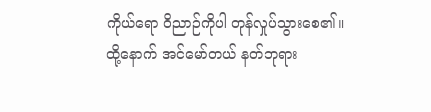ကိုယ်ရော ဝိညာဉ်ကိုပါ တုန်လှုပ်သွားစေ၏။
ထို့နောက် အင်မော်တယ် နတ်ဘုရား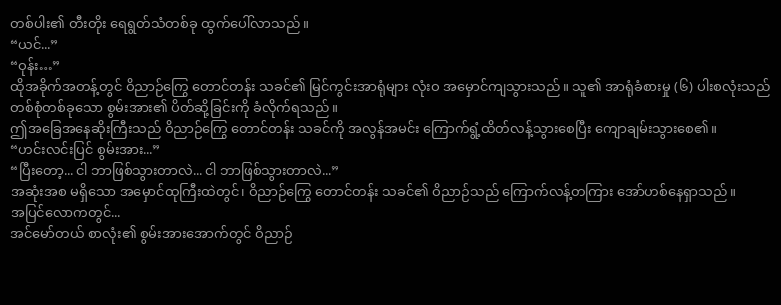တစ်ပါး၏ တီးတိုး ရေရွတ်သံတစ်ခု ထွက်ပေါ်လာသည်။
“ယင်...”
“ဝုန်း…”
ထိုအခိုက်အတန့်တွင် ဝိညာဉ်ကြွေ တောင်တန်း သခင်၏ မြင်ကွင်းအာရုံများ လုံးဝ အမှောင်ကျသွားသည်။ သူ၏ အာရုံခံစားမှု (၆) ပါးစလုံးသည် တစ်စုံတစ်ခုသော စွမ်းအား၏ ပိတ်ဆို့ခြင်းကို ခံလိုက်ရသည်။
ဤအခြေအနေဆိုးကြီးသည် ဝိညာဉ်ကြွေ တောင်တန်း သခင်ကို အလွန်အမင်း ကြောက်ရွံ့ထိတ်လန့်သွားစေပြီး ကျောချမ်းသွားစေ၏။
“ဟင်းလင်းပြင် စွမ်းအား...”
“ပြီးတော့... ငါ ဘာဖြစ်သွားတာလဲ... ငါ ဘာဖြစ်သွားတာလဲ...”
အဆုံးအစ မရှိသော အမှောင်ထုကြီးထဲတွင်၊ ဝိညာဉ်ကြွေ တောင်တန်း သခင်၏ ဝိညာဉ်သည် ကြောက်လန့်တကြား အော်ဟစ်နေရှာသည်။
အပြင်လောကတွင်...
အင်မော်တယ် စာလုံး၏ စွမ်းအားအောက်တွင် ဝိညာဉ်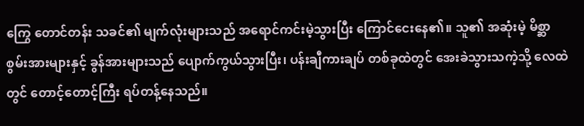ကြွေ တောင်တန်း သခင်၏ မျက်လုံးများသည် အရောင်ကင်းမဲ့သွားပြီး ကြောင်ငေးနေ၏။ သူ၏ အဆုံးမဲ့ မိစ္ဆာစွမ်းအားများနှင့် ခွန်အားများသည် ပျောက်ကွယ်သွားပြီး၊ ပန်းချီကားချပ် တစ်ခုထဲတွင် အေးခဲသွားသကဲ့သို့ လေထဲတွင် တောင့်တောင့်ကြီး ရပ်တန့်နေသည်။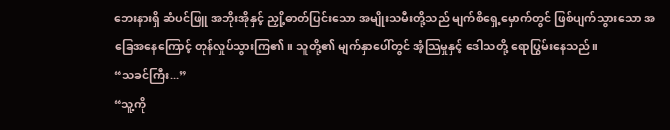ဘေးနားရှိ ဆံပင်ဖြူ အဘိုးအိုနှင့် ညှို့ဓာတ်ပြင်းသော အမျိုးသမီးတို့သည် မျက်စိရှေ့မှောက်တွင် ဖြစ်ပျက်သွားသော အခြေအနေကြောင့် တုန်လှုပ်သွားကြ၏။ သူတို့၏ မျက်နှာပေါ်တွင် အံ့သြမှုနှင့် ဒေါသတို့ ရောပြွမ်းနေသည်။
“သခင်ကြီး...”
“သူ့ကို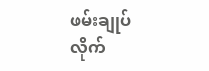ဖမ်းချုပ်လိုက်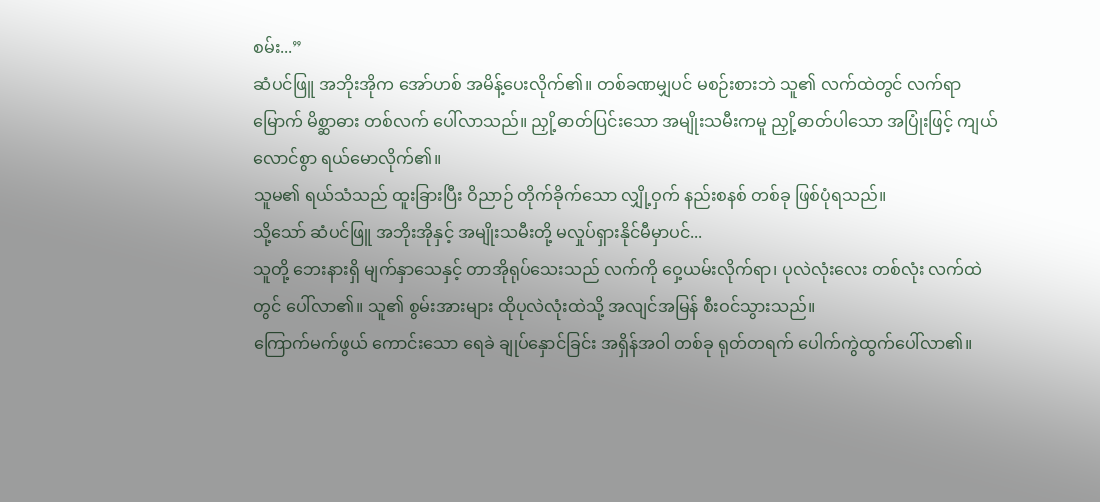စမ်း...”
ဆံပင်ဖြူ အဘိုးအိုက အော်ဟစ် အမိန့်ပေးလိုက်၏။ တစ်ခဏမျှပင် မစဉ်းစားဘဲ သူ၏ လက်ထဲတွင် လက်ရာမြောက် မိစ္ဆာဓား တစ်လက် ပေါ်လာသည်။ ညှို့ဓာတ်ပြင်းသော အမျိုးသမီးကမူ ညှို့ဓာတ်ပါသော အပြုံးဖြင့် ကျယ်လောင်စွာ ရယ်မောလိုက်၏။
သူမ၏ ရယ်သံသည် ထူးခြားပြီး ဝိညာဉ် တိုက်ခိုက်သော လျှို့ဝှက် နည်းစနစ် တစ်ခု ဖြစ်ပုံရသည်။
သို့သော် ဆံပင်ဖြူ အဘိုးအိုနှင့် အမျိုးသမီးတို့ မလှုပ်ရှားနိုင်မီမှာပင်...
သူတို့ ဘေးနားရှိ မျက်နှာသေနှင့် တာအိုရုပ်သေးသည် လက်ကို ဝှေ့ယမ်းလိုက်ရာ၊ ပုလဲလုံးလေး တစ်လုံး လက်ထဲတွင် ပေါ်လာ၏။ သူ၏ စွမ်းအားများ ထိုပုလဲလုံးထဲသို့ အလျင်အမြန် စီးဝင်သွားသည်။
ကြောက်မက်ဖွယ် ကောင်းသော ရေခဲ ချုပ်နှောင်ခြင်း အရှိန်အဝါ တစ်ခု ရုတ်တရက် ပေါက်ကွဲထွက်ပေါ်လာ၏။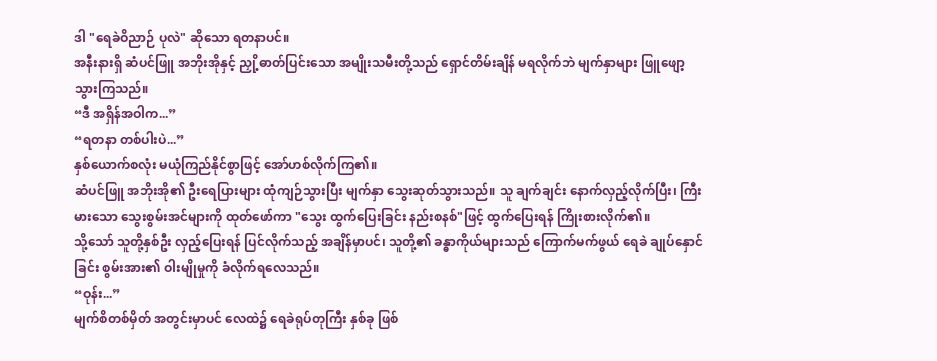ဒါ "ရေခဲဝိညာဉ် ပုလဲ" ဆိုသော ရတနာပင်။
အနီးနားရှိ ဆံပင်ဖြူ အဘိုးအိုနှင့် ညှို့ဓာတ်ပြင်းသော အမျိုးသမီးတို့သည် ရှောင်တိမ်းချိန် မရလိုက်ဘဲ မျက်နှာများ ဖြူဖျော့သွားကြသည်။
“ဒီ အရှိန်အဝါက...”
“ရတနာ တစ်ပါးပဲ...”
နှစ်ယောက်စလုံး မယုံကြည်နိုင်စွာဖြင့် အော်ဟစ်လိုက်ကြ၏။
ဆံပင်ဖြူ အဘိုးအို၏ ဦးရေပြားများ ထုံကျဉ်သွားပြီး မျက်နှာ သွေးဆုတ်သွားသည်။ သူ ချက်ချင်း နောက်လှည့်လိုက်ပြီး၊ ကြီးမားသော သွေးစွမ်းအင်များကို ထုတ်ဖော်ကာ "သွေး ထွက်ပြေးခြင်း နည်းစနစ်"ဖြင့် ထွက်ပြေးရန် ကြိုးစားလိုက်၏။
သို့သော် သူတို့နှစ်ဦး လှည့်ပြေးရန် ပြင်လိုက်သည့် အချိန်မှာပင်၊ သူတို့၏ ခန္ဓာကိုယ်များသည် ကြောက်မက်ဖွယ် ရေခဲ ချုပ်နှောင်ခြင်း စွမ်းအား၏ ဝါးမျိုမှုကို ခံလိုက်ရလေသည်။
“ဝုန်း...”
မျက်စိတစ်မှိတ် အတွင်းမှာပင် လေထဲ၌ ရေခဲရုပ်တုကြီး နှစ်ခု ဖြစ်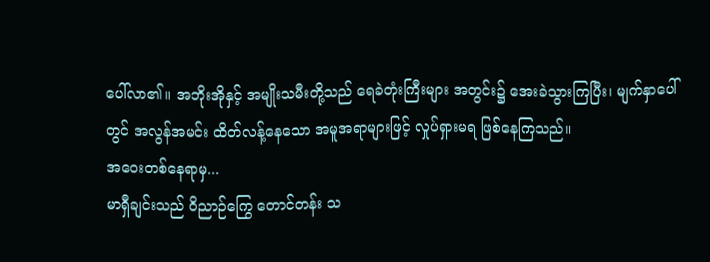ပေါ်လာ၏။ အဘိုးအိုနှင့် အမျိုးသမီးတို့သည် ရေခဲတုံးကြီးများ အတွင်း၌ အေးခဲသွားကြပြီး၊ မျက်နှာပေါ်တွင် အလွန်အမင်း ထိတ်လန့်နေသော အမူအရာများဖြင့် လှုပ်ရှားမရ ဖြစ်နေကြသည်။
အဝေးတစ်နေရာမှ...
မာရှီချင်းသည် ဝိညာဉ်ကြွေ တောင်တန်း သ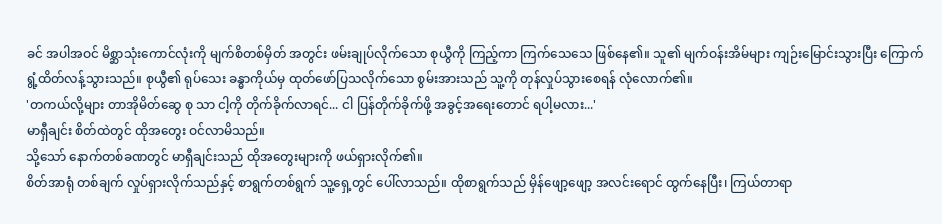ခင် အပါအဝင် မိစ္ဆာသုံးကောင်လုံးကို မျက်စိတစ်မှိတ် အတွင်း ဖမ်းချုပ်လိုက်သော စုယွီကို ကြည့်ကာ ကြက်သေသေ ဖြစ်နေ၏။ သူ၏ မျက်ဝန်းအိမ်များ ကျဉ်းမြောင်းသွားပြီး ကြောက်ရွံ့ထိတ်လန့်သွားသည်။ စုယွီ၏ ရုပ်သေး ခန္ဓာကိုယ်မှ ထုတ်ဖော်ပြသလိုက်သော စွမ်းအားသည် သူ့ကို တုန်လှုပ်သွားစေရန် လုံလောက်၏။
'တကယ်လို့များ တာအိုမိတ်ဆွေ စု သာ ငါ့ကို တိုက်ခိုက်လာရင်... ငါ ပြန်တိုက်ခိုက်ဖို့ အခွင့်အရေးတောင် ရပါ့မလား...'
မာရှီချင်း စိတ်ထဲတွင် ထိုအတွေး ဝင်လာမိသည်။
သို့သော် နောက်တစ်ခဏတွင် မာရှီချင်းသည် ထိုအတွေးများကို ဖယ်ရှားလိုက်၏။
စိတ်အာရုံ တစ်ချက် လှုပ်ရှားလိုက်သည်နှင့် စာရွက်တစ်ရွက် သူ့ရှေ့တွင် ပေါ်လာသည်။ ထိုစာရွက်သည် မှိန်ဖျော့ဖျော့ အလင်းရောင် ထွက်နေပြီး၊ ကြယ်တာရာ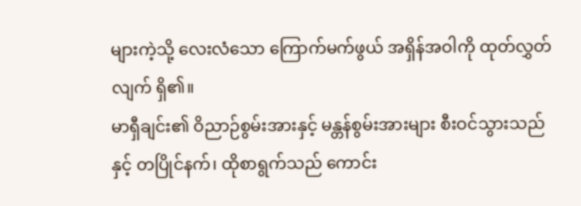များကဲ့သို့ လေးလံသော ကြောက်မက်ဖွယ် အရှိန်အဝါကို ထုတ်လွှတ်လျက် ရှိ၏။
မာရှီချင်း၏ ဝိညာဉ်စွမ်းအားနှင့် မန္တန်စွမ်းအားများ စီးဝင်သွားသည်နှင့် တပြိုင်နက်၊ ထိုစာရွက်သည် ကောင်း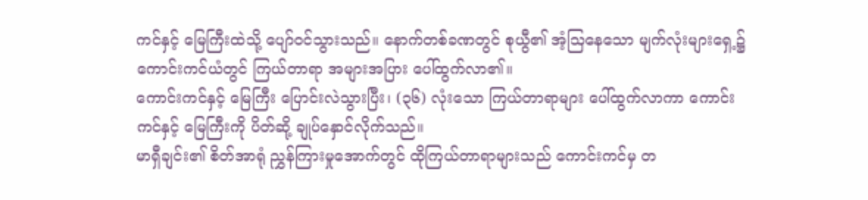ကင်နှင့် မြေကြီးထဲသို့ ပျော်ဝင်သွားသည်။ နောက်တစ်ခဏတွင် စုယွီ၏ အံ့သြနေသော မျက်လုံးများရှေ့၌ ကောင်းကင်ယံတွင် ကြယ်တာရာ အများအပြား ပေါ်ထွက်လာ၏။
ကောင်းကင်နှင့် မြေကြီး ပြောင်းလဲသွားပြီး၊ (၃၆) လုံးသော ကြယ်တာရာများ ပေါ်ထွက်လာကာ ကောင်းကင်နှင့် မြေကြီးကို ပိတ်ဆို့ ချုပ်နှောင်လိုက်သည်။
မာရှီချင်း၏ စိတ်အာရုံ ညွှန်ကြားမှုအောက်တွင် ထိုကြယ်တာရာများသည် ကောင်းကင်မှ တ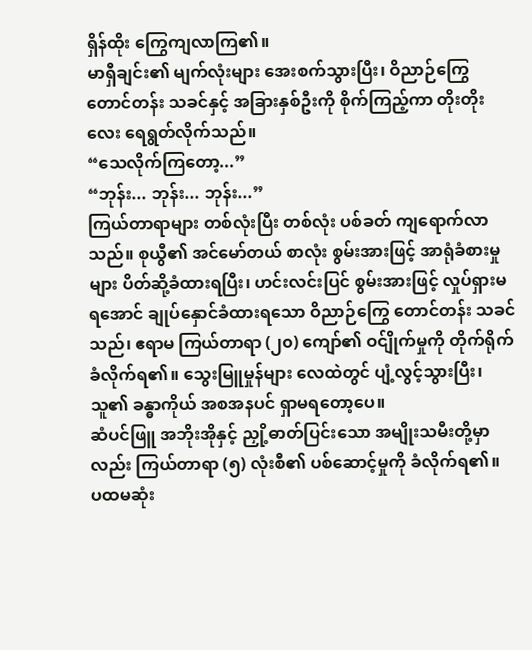ရှိန်ထိုး ကြွေကျလာကြ၏။
မာရှီချင်း၏ မျက်လုံးများ အေးစက်သွားပြီး၊ ဝိညာဉ်ကြွေ တောင်တန်း သခင်နှင့် အခြားနှစ်ဦးကို စိုက်ကြည့်ကာ တိုးတိုးလေး ရေရွတ်လိုက်သည်။
“သေလိုက်ကြတော့...”
“ဘုန်း... ဘုန်း... ဘုန်း...”
ကြယ်တာရာများ တစ်လုံးပြီး တစ်လုံး ပစ်ခတ် ကျရောက်လာသည်။ စုယွီ၏ အင်မော်တယ် စာလုံး စွမ်းအားဖြင့် အာရုံခံစားမှုများ ပိတ်ဆို့ခံထားရပြီး၊ ဟင်းလင်းပြင် စွမ်းအားဖြင့် လှုပ်ရှားမရအောင် ချုပ်နှောင်ခံထားရသော ဝိညာဉ်ကြွေ တောင်တန်း သခင်သည်၊ ဧရာမ ကြယ်တာရာ (၂၀) ကျော်၏ ဝင်ျိုက်မှုကို တိုက်ရိုက် ခံလိုက်ရ၏။ သွေးမြူမှုန်များ လေထဲတွင် ပျံ့လွင့်သွားပြီး၊ သူ၏ ခန္ဓာကိုယ် အစအနပင် ရှာမရတော့ပေ။
ဆံပင်ဖြူ အဘိုးအိုနှင့် ညှို့ဓာတ်ပြင်းသော အမျိုးသမီးတို့မှာလည်း ကြယ်တာရာ (၅) လုံးစီ၏ ပစ်ဆောင့်မှုကို ခံလိုက်ရ၏။
ပထမဆုံး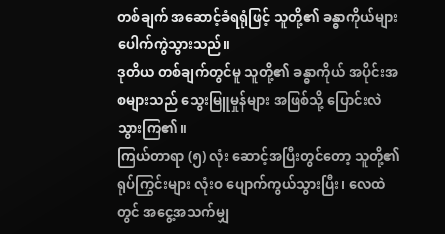တစ်ချက် အဆောင့်ခံရရုံဖြင့် သူတို့၏ ခန္ဓာကိုယ်များ ပေါက်ကွဲသွားသည်။
ဒုတိယ တစ်ချက်တွင်မူ သူတို့၏ ခန္ဓာကိုယ် အပိုင်းအစများသည် သွေးမြူမှုန်များ အဖြစ်သို့ ပြောင်းလဲသွားကြ၏။
ကြယ်တာရာ (၅) လုံး ဆောင့်အပြီးတွင်တော့ သူတို့၏ ရုပ်ကြွင်းများ လုံးဝ ပျောက်ကွယ်သွားပြီး၊ လေထဲတွင် အငွေ့အသက်မျှ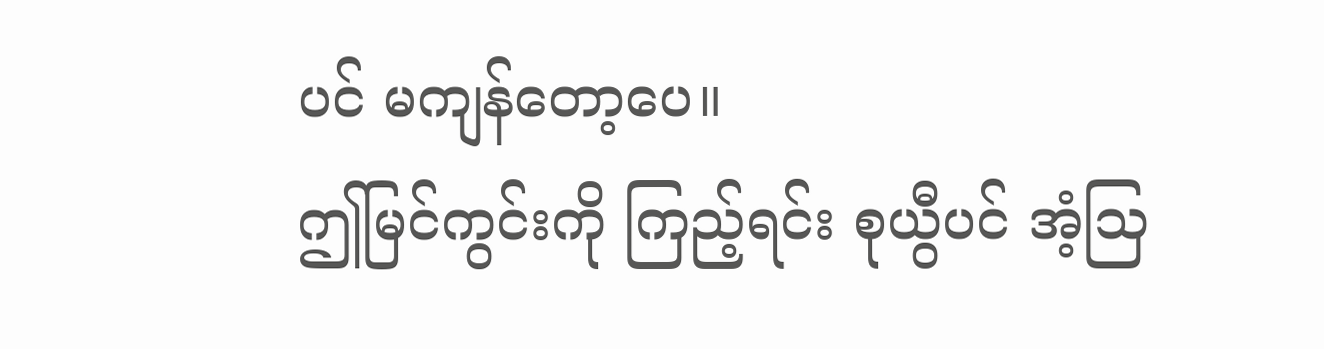ပင် မကျန်တော့ပေ။
ဤမြင်ကွင်းကို ကြည့်ရင်း စုယွီပင် အံ့သြ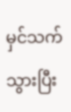မှင်သက်သွားပြီး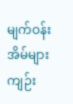မျက်ဝန်းအိမ်များ ကျဉ်း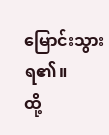မြောင်းသွားရ၏။
ထို့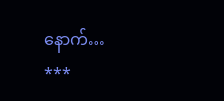နောက်…
***